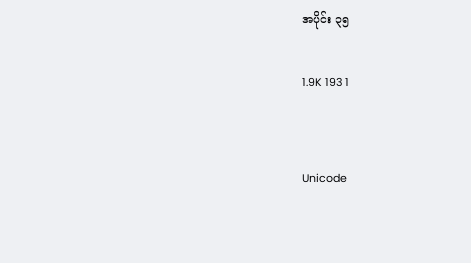အပိုင်း ၃၅

1.9K 193 1


Unicode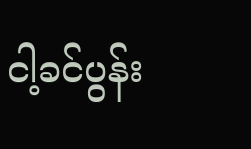ငါ့ခင်ပွန်း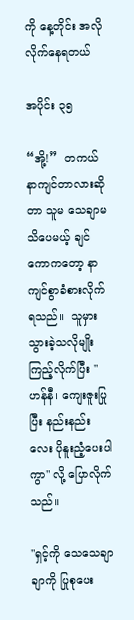ကို နေ့တိုင်း အလိုလိုက်နေရတယ်

အပိုင်း ၃၅

“အို့!”  တကယ် နာကျင်တာလားဆိုတာ သူမ သေချာမသိပေမယ့် ချင်ကောကတော့ နာကျင်စွာခံစားလိုက်ရသည်။  သူမှားသွားခဲ့သလိုမျိုးကြည့်လိုက်ပြီး "ဟန်နီ၊ ကျေးဇူးပြုပြီး နည်းနည်းလေး ပိုနူးညံ့ပေးပါကွာ" လို့ ပြောလိုက်သည်။

"ရှင့်ကို သေသေချာချာကို ပြုစုပေး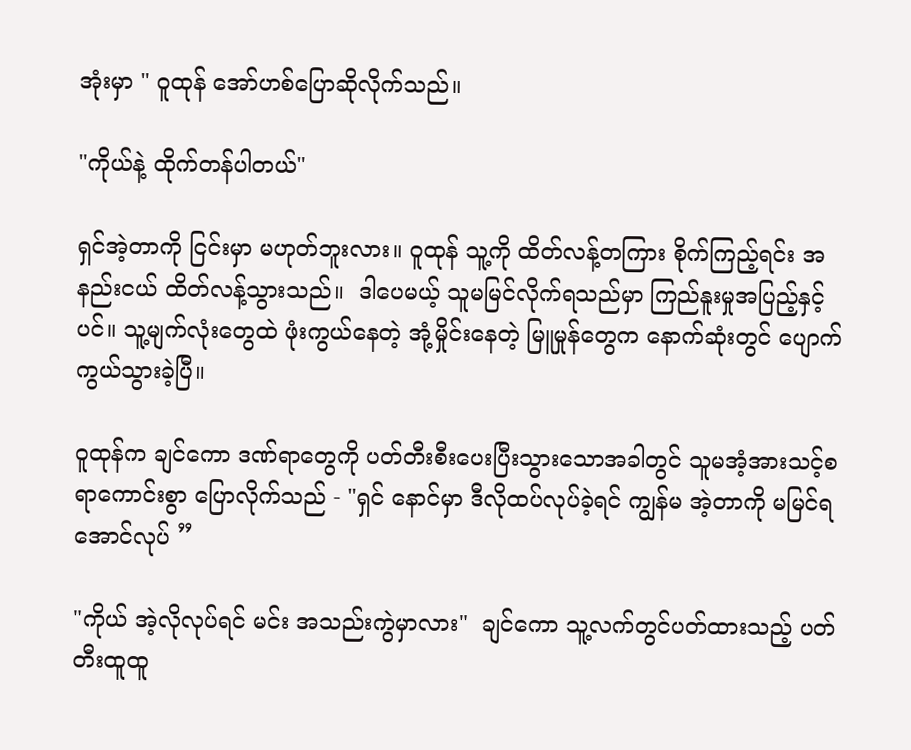အုံးမှာ " ဝူထုန် အော်ဟစ်ပြောဆိုလိုက်သည်။

"ကိုယ်နဲ့ ထိုက်တန်ပါတယ်"

ရှင်အဲ့တာကို ငြင်းမှာ မဟုတ်ဘူးလား။ ဝူထုန် သူ့ကို ထိတ်လန့်တကြား စိုက်ကြည့်ရင်း အနည်းငယ် ထိတ်လန့်သွားသည်။  ဒါပေမယ့် သူမမြင်လိုက်ရသည်မှာ ကြည်နူးမှုအပြည့်နှင့်ပင်။ သူ့မျက်လုံးတွေထဲ ဖုံးကွယ်နေတဲ့ အုံ့မှိုင်းနေတဲ့ မြူမှုန်တွေက နောက်ဆုံးတွင် ပျောက်ကွယ်သွားခဲ့ပြီ။

ဝူထုန်က ချင်ကော ဒဏ်ရာတွေကို ပတ်တီးစီးပေးပြီးသွားသောအခါတွင် သူမအံ့အားသင့်စရာကောင်းစွာ ပြောလိုက်သည် - "ရှင် နောင်မှာ ဒီလိုထပ်လုပ်ခဲ့ရင် ကျွန်မ အဲ့တာကို မမြင်ရအောင်လုပ် ”

"ကိုယ် အဲ့လိုလုပ်ရင် မင်း အသည်းကွဲမှာလား"  ချင်ကော သူ့လက်တွင်ပတ်ထားသည့် ပတ်တီးထူထူ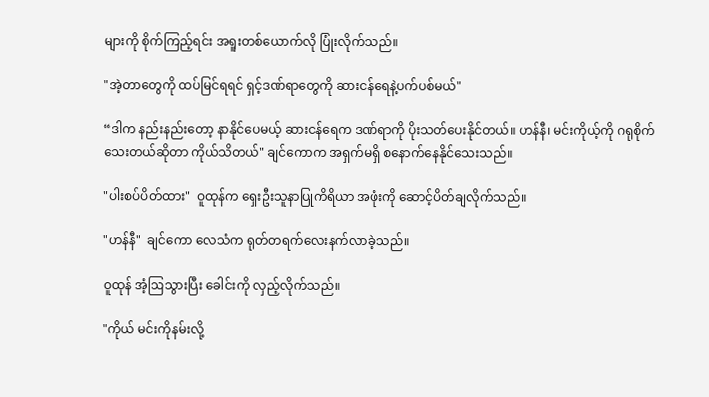များကို စိုက်ကြည့်ရင်း အရူးတစ်ယောက်လို ပြုံးလိုက်သည်။

"အဲ့တာတွေကို ထပ်မြင်ရရင် ရှင့်ဒဏ်ရာတွေကို ဆားငန်ရေနဲ့ပက်ပစ်မယ်"

“ဒါက နည်းနည်းတော့ နာနိုင်ပေမယ့် ဆားငန်ရေက ဒဏ်ရာကို ပိုးသတ်ပေးနိုင်တယ်။ ဟန်နီ၊ မင်းကိုယ့်ကို ဂရုစိုက်သေးတယ်ဆိုတာ ကိုယ်သိတယ်" ချင်ကောက အရှက်မရှိ စနောက်နေနိုင်သေးသည်။

"ပါးစပ်ပိတ်ထား"  ဝူထုန်က ရှေးဦးသူနာပြုကိရိယာ အဖုံးကို ဆောင့်ပိတ်ချလိုက်သည်။

"ဟန်နီ"  ချင်ကော လေသံက ရုတ်တရက်လေးနက်လာခဲ့သည်။

ဝူထုန် အံ့ဩသွားပြီး ခေါင်းကို လှည့်လိုက်သည်။

"ကိုယ် မင်းကိုနမ်းလို့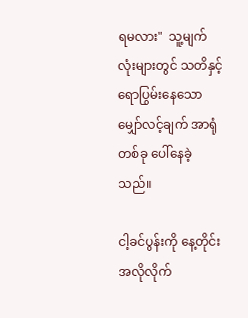ရမလား"  သူ့မျက်လုံးများတွင် သတိနှင့် ရောပြွမ်းနေသော မျှော်လင့်ချက် အာရုံတစ်ခု ပေါ်နေခဲ့သည်။

ငါ့ခင်ပွန်းကို နေ့တိုင်း အလိုလိုက်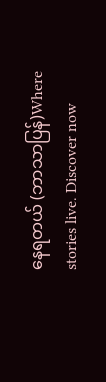နေရတယ် (ဘာသာပြန်)Where stories live. Discover now